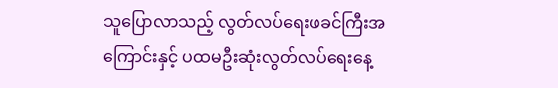သူပြောလာသည့် လွတ်လပ်ရေးဖခင်ကြီးအကြောင်းနှင့် ပထမဦးဆုံးလွတ်လပ်ရေးနေ့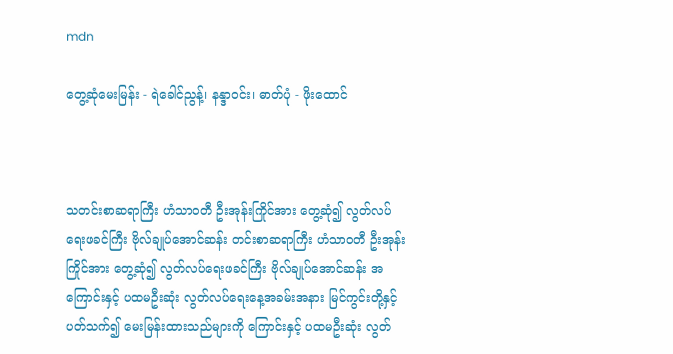mdn

တွေ့ဆုံမေးမြန်း - ရဲခေါင်ညွန့်၊ နန္ဒာဝင်း၊ ဓာတ်ပုံ - ဖိုးထောင်



သတင်းစာဆရာကြီး ဟံသာဝတီ ဦးအုန်းကြိုင်အား တွေ့ဆုံ၍ လွတ်လပ်ရေးဖခင်ကြီး ဗိုလ်ချုပ်အောင်ဆန်း တင်းစာဆရာကြီး ဟံသာဝတီ ဦးအုန်းကြိုင်အား တွေ့ဆုံ၍ လွတ်လပ်ရေးဖခင်ကြီး ဗိုလ်ချုပ်အောင်ဆန်း အကြောင်းနှင့် ပထမဦးဆုံး လွတ်လပ်ရေးနေ့အခမ်းအနား မြင်ကွင်းတို့နှင့်ပတ်သက်၍ မေးမြန်းထားသည်များကို ကြောင်းနှင့် ပထမဦးဆုံး လွတ်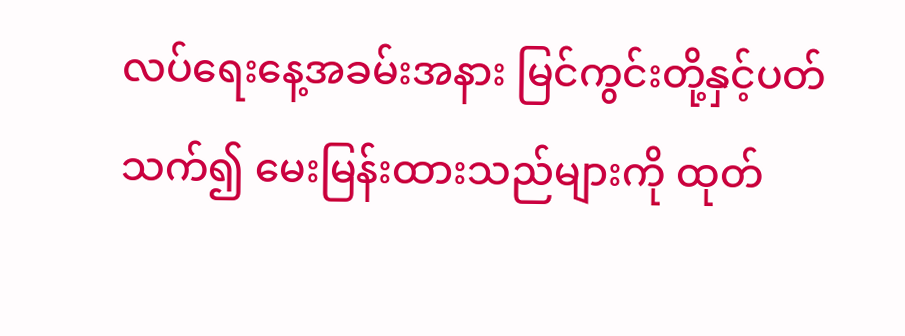လပ်ရေးနေ့အခမ်းအနား မြင်ကွင်းတို့နှင့်ပတ်သက်၍ မေးမြန်းထားသည်များကို ထုတ်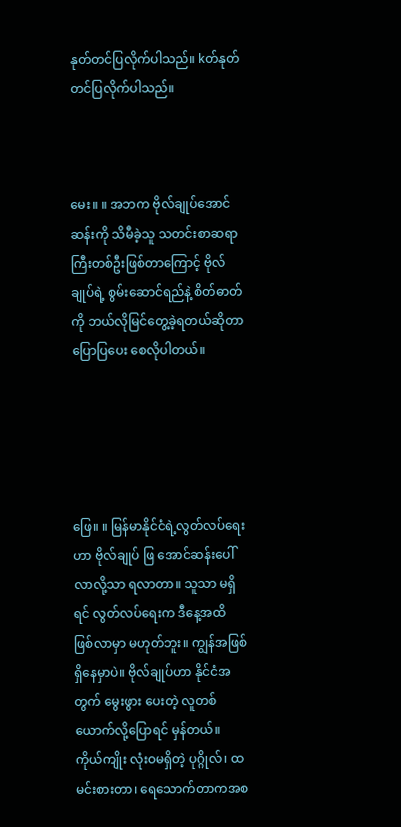နုတ်တင်ပြလိုက်ပါသည်။ kတ်နုတ်တင်ပြလိုက်ပါသည်။



မေး။ ။ အဘက ဗိုလ်ချုပ်အောင်ဆန်းကို သိမီခဲ့သူ သတင်းစာဆရာကြီးတစ်ဦးဖြစ်တာကြောင့် ဗိုလ်ချုပ်ရဲ့ စွမ်းဆောင်ရည်နဲ့ စိတ်ဓာတ်ကို ဘယ်လိုမြင်တွေ့ခဲ့ရတယ်ဆိုတာ ပြောပြပေး စေလိုပါတယ်။





ဖြေ။ ။ မြန်မာနိုင်ငံရဲ့လွတ်လပ်ရေးဟာ ဗိုလ်ချုပ် ဖြ အောင်ဆန်းပေါ်လာလို့သာ ရလာတာ။ သူသာ မရှိရင် လွတ်လပ်ရေးက ဒီနေ့အထိ ဖြစ်လာမှာ မဟုတ်ဘူး။ ကျွန်အဖြစ်ရှိနေမှာပဲ။ ဗိုလ်ချုပ်ဟာ နိုင်ငံအတွက် မွေးဖွား ပေးတဲ့ လူတစ်ယောက်လို့ပြောရင် မှန်တယ်။ ကိုယ်ကျိုး လုံးဝမရှိတဲ့ ပုဂ္ဂိုလ်၊ ထမင်းစားတာ၊ ရေသောက်တာကအစ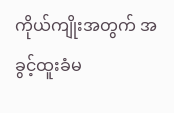ကိုယ်ကျိုးအတွက် အခွင့်ထူးခံမ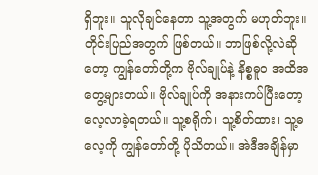ရှိဘူး။ သူလိုချင်နေတာ သူ့အတွက် မဟုတ်ဘူး။ တိုင်းပြည်အတွက် ဖြစ်တယ်။ ဘာဖြစ်လို့လဲဆိုတော့ ကျွန်တော်တို့က ဗိုလ်ချုပ်နဲ့ နိစ္စဓူဝ အထိအတွေ့များတယ်။ ဗိုလ်ချုပ်ကို အနားကပ်ပြီးတော့ လေ့လာခဲ့ရတယ်။ သူ့စရိုက်၊ သူ့စိတ်ထား၊ သူ့ဓလေ့ကို ကျွန်တော်တို့ ပိုသိတယ်။ အဲဒီအချိန်မှာ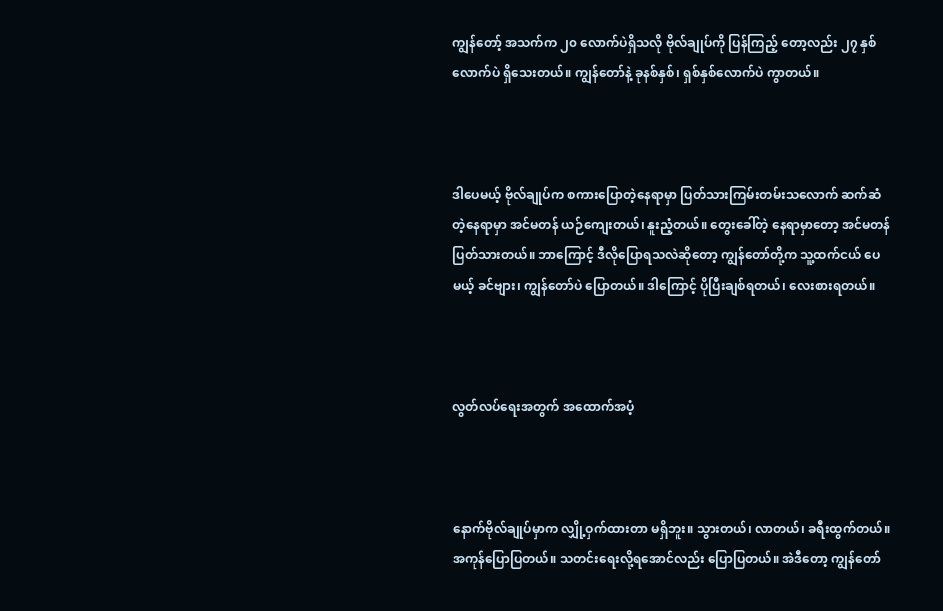ကျွန်တော့် အသက်က ၂၀ လောက်ပဲရှိသလို ဗိုလ်ချုပ်ကို ပြန်ကြည့် တော့လည်း ၂၇ နှစ်လောက်ပဲ ရှိသေးတယ်။ ကျွန်တော်နဲ့ ခုနစ်နှစ်၊ ရှစ်နှစ်လောက်ပဲ ကွာတယ်။



ဒါပေမယ့် ဗိုလ်ချုပ်က စကားပြောတဲ့နေရာမှာ ပြတ်သားကြမ်းတမ်းသလောက် ဆက်ဆံတဲ့နေရာမှာ အင်မတန် ယဉ်ကျေးတယ်၊ နူးညံ့တယ်။ တွေးခေါ်တဲ့ နေရာမှာတော့ အင်မတန်ပြတ်သားတယ်။ ဘာကြောင့် ဒီလိုပြောရသလဲဆိုတော့ ကျွန်တော်တို့က သူ့ထက်ငယ် ပေမယ့် ခင်ဗျား၊ ကျွန်တော်ပဲ ပြောတယ်။ ဒါကြောင့် ပိုပြီးချစ်ရတယ်၊ လေးစားရတယ်။



လွတ်လပ်ရေးအတွက် အထောက်အပံ့



နောက်ဗိုလ်ချုပ်မှာက လျှို့ဝှက်ထားတာ မရှိဘူး။ သွားတယ်၊ လာတယ်၊ ခရီးထွက်တယ်။ အကုန်ပြောပြတယ်။ သတင်းရေးလို့ရအောင်လည်း ပြောပြတယ်။ အဲဒီတော့ ကျွန်တော်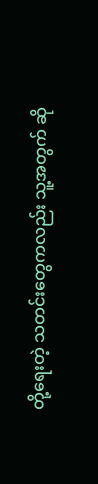တို့ရေးတဲ့ သတင်းတွေကလည်း သူ့အတွက် ဆို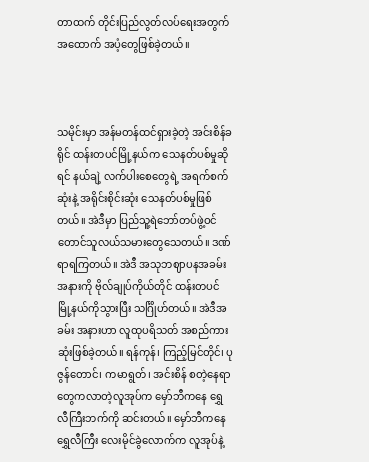တာထက် တိုင်းပြည်လွတ်လပ်ရေးအတွက် အထောက် အပံ့တွေဖြစ်ခဲ့တယ်။



သမိုင်းမှာ အန်မတန်ထင်ရှားခဲ့တဲ့ အင်းစိန်ခရိုင် ထန်းတပင်မြို့နယ်က သေနတ်ပစ်မှုဆိုရင် နယ်ချဲ့ လက်ပါးစေတွေရဲ့ အရက်စက်ဆုံးနဲ့ အရိုင်းစိုင်းဆုံး သေနတ်ပစ်မှုဖြစ်တယ်။ အဲဒီမှာ ပြည်သူ့ရဲဘော်တပ်ဖွဲ့ဝင် တောင်သူလယ်သမားတွေသေတယ်။ ဒဏ်ရာရကြတယ်။ အဲဒီ အသုဘဈာပနအခမ်းအနားကို ဗိုလ်ချုပ်ကိုယ်တိုင် ထန်းတပင်မြို့နယ်ကိုသွားပြီး သင်္ဂြိုဟ်တယ်။ အဲဒီအခမ်း အနားဟာ လူထုပရိသတ် အစည်ကားဆုံးဖြစ်ခဲ့တယ်။ ရန်ကုန်၊ ကြည့်မြင်တိုင်၊ ပုဇွန်တောင်၊ ကမာရွတ်၊ အင်းစိန် စတဲ့နေရာတွေကလာတဲ့လူအုပ်က မှော်ဘီကနေ ရွှေလီကြီးဘက်ကို ဆင်းတယ်။ မှော်ဘီကနေ ရွှေလီကြီး လေးမိုင်ခွဲလောက်က လူအုပ်နဲ့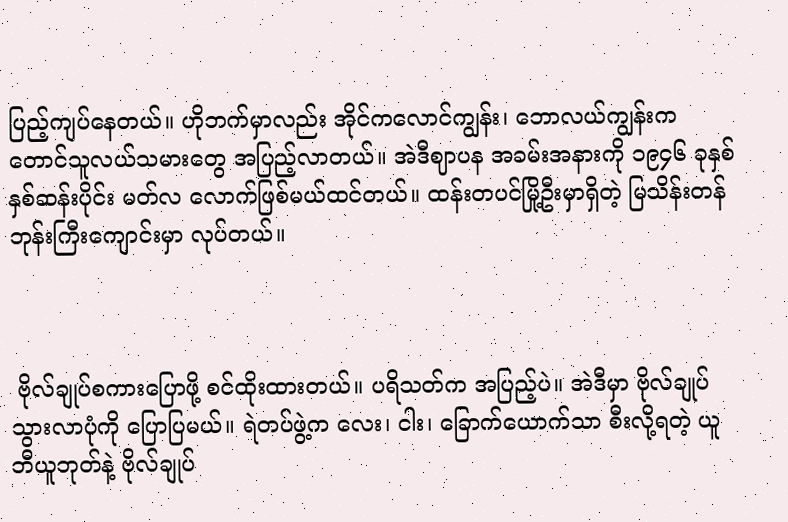ပြည့်ကျပ်နေတယ်။ ဟိုဘက်မှာလည်း အိုင်ကလောင်ကျွန်း၊ ဘောလယ်ကျွန်းက တောင်သူလယ်သမားတွေ အပြည့်လာတယ်။ အဲဒီဈာပန အခမ်းအနားကို ၁၉၄၆ ခုနှစ် နှစ်ဆန်းပိုင်း မတ်လ လောက်ဖြစ်မယ်ထင်တယ်။ ထန်းတပင်မြို့ဦးမှာရှိတဲ့ မြသိန်းတန်ဘုန်းကြီးကျောင်းမှာ လုပ်တယ်။



 ဗိုလ်ချုပ်စကားပြောဖို့ စင်ထိုးထားတယ်။ ပရိသတ်က အပြည့်ပဲ။ အဲဒီမှာ ဗိုလ်ချုပ်သွားလာပုံကို ပြောပြမယ်။ ရဲတပ်ဖွဲ့က လေး၊ ငါး၊ ခြောက်ယောက်သာ စီးလို့ရတဲ့ ယူဘီယူဘုတ်နဲ့ ဗိုလ်ချုပ်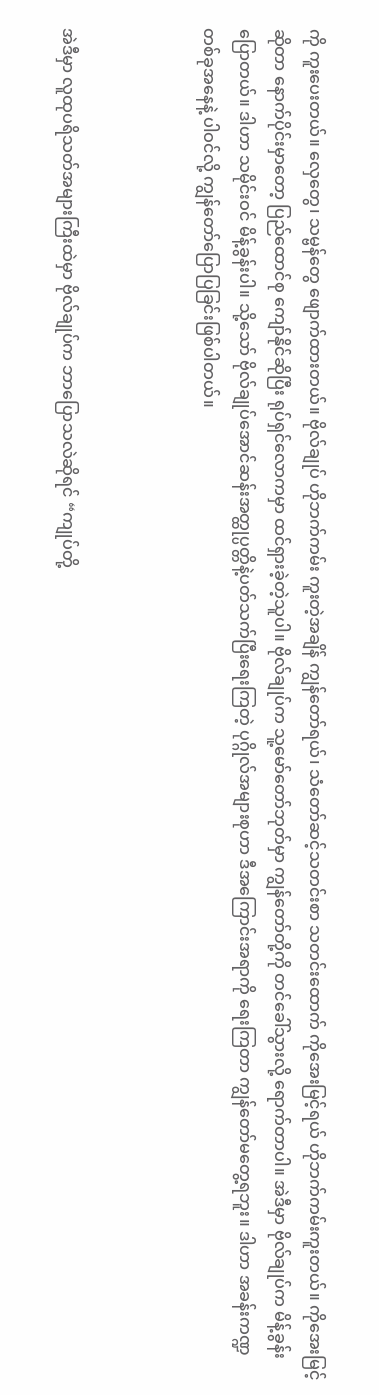ကို ကူးပေးတယ်။ လှေတွေ၊ သမ္ဗန်တွေ ဖျောက်ထားတယ်။ ဗိုလ်ချုပ် ဟိုဘက်ကမ်း ကူးတဲ့အချိန် ကျွန်တော်ရယ်၊ သံတော်ဆင့်သတင်းစာ သတင်းထောက် ကိုအေးမြင့်ရယ် ဟိုဘက်ကမ်းကူးတယ်။ ကိုအေးမြင့်ဆိုတာ နောက်ပိုင်းမှာတော့ ပြည်ထောင်စု ကျော်နိုင်ဆိုပြီး ရုပ်ရှင်လောကမှာ ထင်ရှားခဲ့တဲ့သူပါ။ ဗိုလ်ချုပ်က သူ့မော်တော်ဘုတ်မှာ ကျွန်တော်တို့ကို တင်ခေါ်သွားလို့ ရောက်တာပါ။ အဲဒီမှာ ဗိုလ်ချုပ်က မိန့်ခွန်းပြောတယ်။ ဒါဟာ သမိုင်းဝင် မိန့်ခွန်းပါ။ သို့သော် ဗိုလ်ချုပ်အောင်ဆန်းအတ္ထုပ္ပတ္တိနဲ့ပတ်သက်ပြီးရေးကြတဲ့ ပုဂ္ဂိုလ်အများစုဟာ ဒီအကြောင်းအရာကို ရေးကြတာ ကျွန်တော်မတွေ့ရဘူး။ ဒါဟာ အခန်းကဏ္ဍတစ်ခုအနေနဲ့ ပါဝင်လို့ ကျွန်တော်ပြောပြခြင်းဖြစ်ပါတယ်။



အဲဒီမှာ လူထုပရိသတ်အများကြီးထဲမှာ ဗိုလ်ချုပ်က ဘာပြောသလဲဆိုရင် “ကျုပ်တို့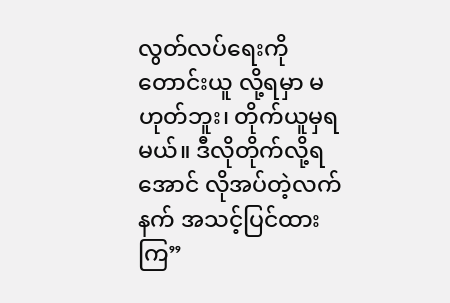လွတ်လပ်ရေးကို တောင်းယူ လို့ရမှာ မဟုတ်ဘူး၊ တိုက်ယူမှရမယ်။ ဒီလိုတိုက်လို့ရအောင် လိုအပ်တဲ့လက်နက် အသင့်ပြင်ထားကြ”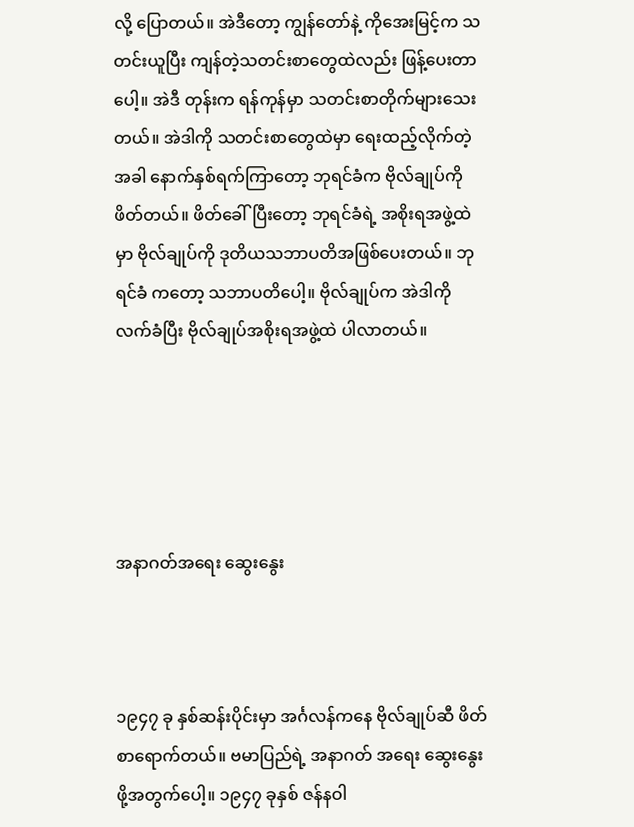လို့ ပြောတယ်။ အဲဒီတော့ ကျွန်တော်နဲ့ ကိုအေးမြင့်က သတင်းယူပြီး ကျန်တဲ့သတင်းစာတွေထဲလည်း ဖြန့်ပေးတာပေါ့။ အဲဒီ တုန်းက ရန်ကုန်မှာ သတင်းစာတိုက်များသေးတယ်။ အဲဒါကို သတင်းစာတွေထဲမှာ ရေးထည့်လိုက်တဲ့အခါ နောက်နှစ်ရက်ကြာတော့ ဘုရင်ခံက ဗိုလ်ချုပ်ကို ဖိတ်တယ်။ ဖိတ်ခေါ်ပြီးတော့ ဘုရင်ခံရဲ့ အစိုးရအဖွဲ့ထဲမှာ ဗိုလ်ချုပ်ကို ဒုတိယသဘာပတိအဖြစ်ပေးတယ်။ ဘုရင်ခံ ကတော့ သဘာပတိပေါ့။ ဗိုလ်ချုပ်က အဲဒါကိုလက်ခံပြီး ဗိုလ်ချုပ်အစိုးရအဖွဲ့ထဲ ပါလာတယ်။





အနာဂတ်အရေး ဆွေးနွေး



၁၉၄၇ ခု နှစ်ဆန်းပိုင်းမှာ အင်္ဂလန်ကနေ ဗိုလ်ချုပ်ဆီ ဖိတ်စာရောက်တယ်။ ဗမာပြည်ရဲ့ အနာဂတ် အရေး ဆွေးနွေးဖို့အတွက်ပေါ့။ ၁၉၄၇ ခုနှစ် ဇန်နဝါ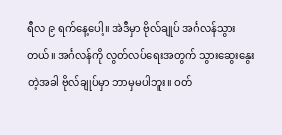ရီလ ၉ ရက်နေ့ပေါ့။ အဲဒီမှာ ဗိုလ်ချုပ် အင်္ဂလန်သွားတယ်။ အင်္ဂလန်ကို လွတ်လပ်ရေးအတွက် သွားဆွေးနွေးတဲ့အခါ ဗိုလ်ချုပ်မှာ ဘာမှမပါဘူး။ ဝတ်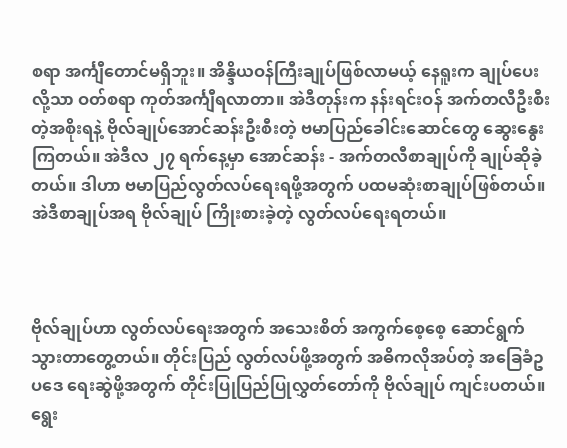စရာ အင်္ကျီတောင်မရှိဘူး။ အိန္ဒိယဝန်ကြီးချုပ်ဖြစ်လာမယ့် နေရူးက ချုပ်ပေးလို့သာ ဝတ်စရာ ကုတ်အင်္ကျီရလာတာ။ အဲဒီတုန်းက နန်းရင်းဝန် အက်တလီဦးစီးတဲ့အစိုးရနဲ့ ဗိုလ်ချုပ်အောင်ဆန်းဦးစီးတဲ့ ဗမာပြည်ခေါင်းဆောင်တွေ ဆွေးနွေးကြတယ်။ အဲဒီလ ၂၇ ရက်နေ့မှာ အောင်ဆန်း - အက်တလီစာချုပ်ကို ချုပ်ဆိုခဲ့တယ်။ ဒါဟာ ဗမာပြည်လွတ်လပ်ရေးရဖို့အတွက် ပထမဆုံးစာချုပ်ဖြစ်တယ်။ အဲဒီစာချုပ်အရ ဗိုလ်ချုပ် ကြိုးစားခဲ့တဲ့ လွတ်လပ်ရေးရတယ်။



ဗိုလ်ချုပ်ဟာ လွတ်လပ်ရေးအတွက် အသေးစိတ် အကွက်စေ့စေ့ ဆောင်ရွက်သွားတာတွေ့တယ်။ တိုင်းပြည် လွတ်လပ်ဖို့အတွက် အဓိကလိုအပ်တဲ့ အခြေခံဥပဒေ ရေးဆွဲဖို့အတွက် တိုင်းပြုပြည်ပြုလွှတ်တော်ကို ဗိုလ်ချုပ် ကျင်းပတယ်။ ရွေး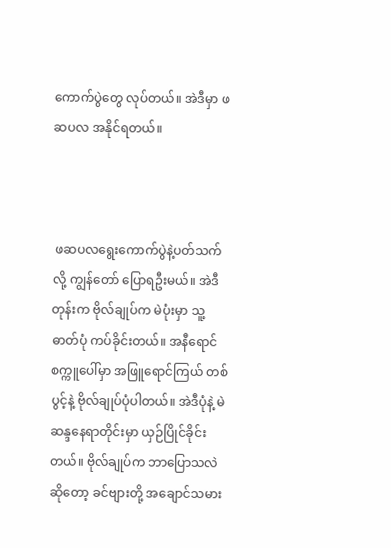ကောက်ပွဲတွေ လုပ်တယ်။ အဲဒီမှာ ဖဆပလ အနိုင်ရတယ်။



 ဖဆပလရွေးကောက်ပွဲနဲ့ပတ်သက်လို့ ကျွန်တော် ပြောရဦးမယ်။ အဲဒီတုန်းက ဗိုလ်ချုပ်က မဲပုံးမှာ သူ့ဓာတ်ပုံ ကပ်ခိုင်းတယ်။ အနီရောင်စက္ကူပေါ်မှာ အဖြူရောင်ကြယ် တစ်ပွင့်နဲ့ ဗိုလ်ချုပ်ပုံပါတယ်။ အဲဒီပုံနဲ့ မဲဆန္ဒနေရာတိုင်းမှာ ယှဉ်ပြိုင်ခိုင်းတယ်။ ဗိုလ်ချုပ်က ဘာပြောသလဲဆိုတော့ ခင်ဗျားတို့ အချောင်သမား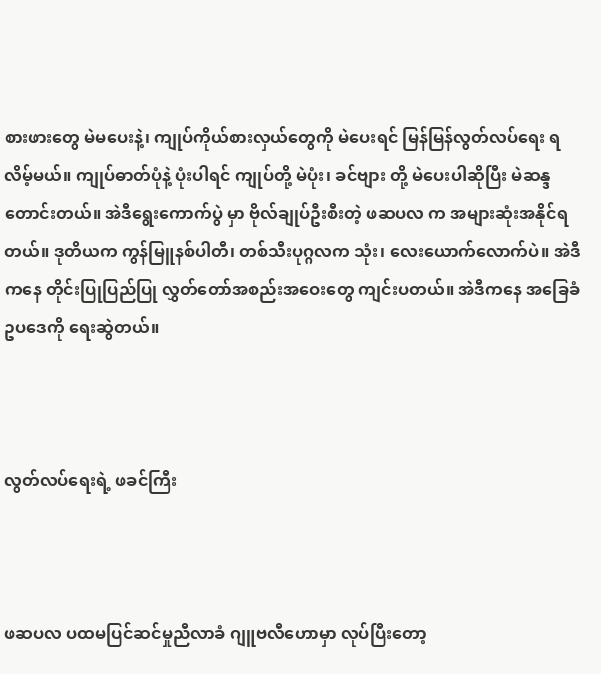စားဖားတွေ မဲမပေးနဲ့၊ ကျုပ်ကိုယ်စားလှယ်တွေကို မဲပေးရင် မြန်မြန်လွတ်လပ်ရေး ရလိမ့်မယ်။ ကျုပ်ဓာတ်ပုံနဲ့ ပုံးပါရင် ကျုပ်တို့ မဲပုံး၊ ခင်ဗျား တို့ မဲပေးပါဆိုပြီး မဲဆန္ဒတောင်းတယ်။ အဲဒီရွေးကောက်ပွဲ မှာ ဗိုလ်ချုပ်ဦးစီးတဲ့ ဖဆပလ က အများဆုံးအနိုင်ရတယ်။ ဒုတိယက ကွန်မြူနစ်ပါတီ၊ တစ်သီးပုဂ္ဂလက သုံး၊ လေးယောက်လောက်ပဲ။ အဲဒီကနေ တိုင်းပြုပြည်ပြု လွှတ်တော်အစည်းအဝေးတွေ ကျင်းပတယ်။ အဲဒီကနေ အခြေခံဥပဒေကို ရေးဆွဲတယ်။



လွတ်လပ်ရေးရဲ့ ဖခင်ကြီး



ဖဆပလ ပထမပြင်ဆင်မှုညီလာခံ ဂျူဗလီဟောမှာ လုပ်ပြီးတော့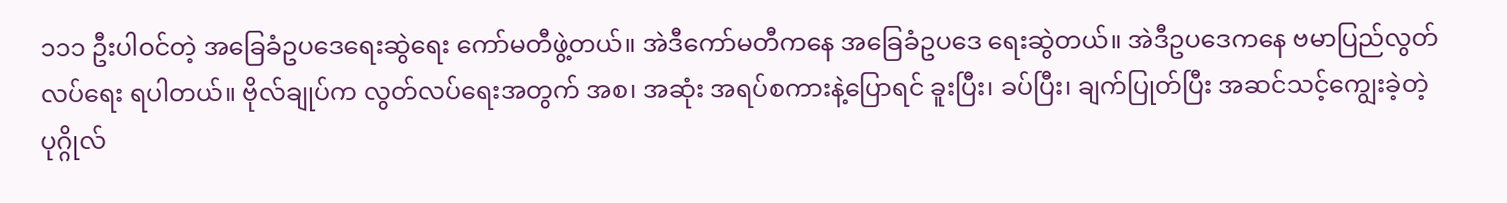၁၁၁ ဦးပါဝင်တဲ့ အခြေခံဥပဒေရေးဆွဲရေး ကော်မတီဖွဲ့တယ်။ အဲဒီကော်မတီကနေ အခြေခံဥပဒေ ရေးဆွဲတယ်။ အဲဒီဥပဒေကနေ ဗမာပြည်လွတ်လပ်ရေး ရပါတယ်။ ဗိုလ်ချုပ်က လွတ်လပ်ရေးအတွက် အစ၊ အဆုံး အရပ်စကားနဲ့ပြောရင် ခူးပြီး၊ ခပ်ပြီး၊ ချက်ပြုတ်ပြီး အဆင်သင့်ကျွေးခဲ့တဲ့ ပုဂ္ဂိုလ်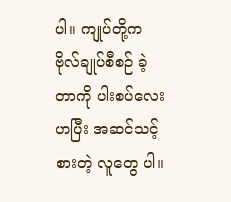ပါ။ ကျုပ်တို့က ဗိုလ်ချုပ်စီစဉ် ခဲ့တာကို ပါးစပ်လေးဟပြီး အဆင်သင့်စားတဲ့ လူတွေ ပါ။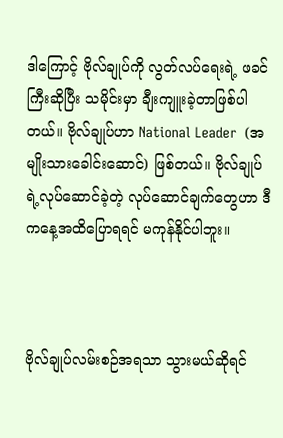ဒါကြောင့် ဗိုလ်ချုပ်ကို လွတ်လပ်ရေးရဲ့ ဖခင်ကြီးဆိုပြီး သမိုင်းမှာ ချီးကျူးခဲ့တာဖြစ်ပါတယ်။ ဗိုလ်ချုပ်ဟာ National Leader  (အမျိုးသားခေါင်းဆောင်) ဖြစ်တယ်။ ဗိုလ်ချုပ်ရဲ့လုပ်ဆောင်ခဲ့တဲ့ လုပ်ဆောင်ချက်တွေဟာ ဒီကနေ့အထိပြောရရင် မကုန်နိုင်ပါဘူး။



ဗိုလ်ချုပ်လမ်းစဉ်အရသာ သွားမယ်ဆိုရင်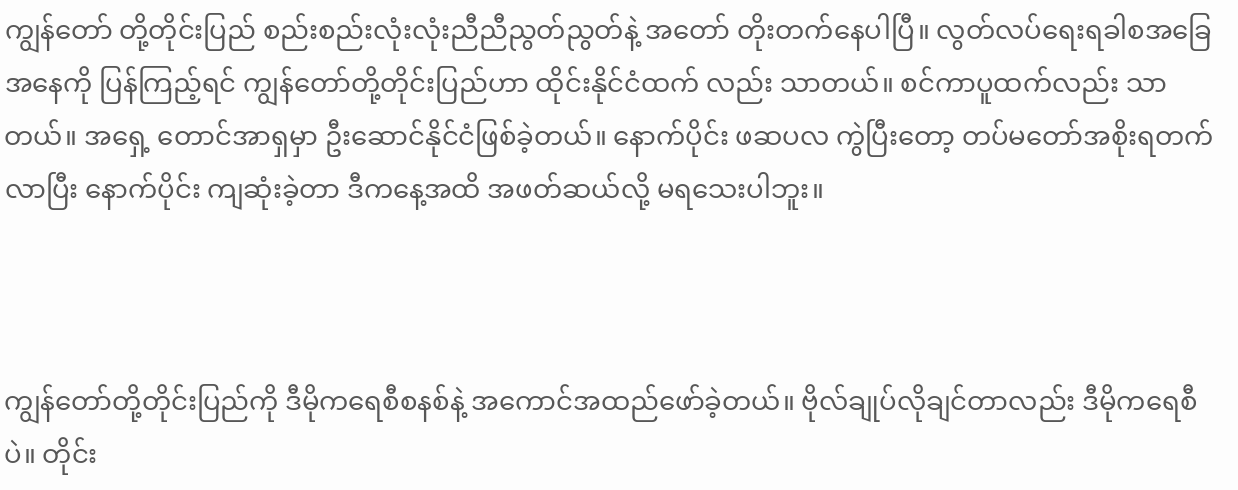ကျွန်တော် တို့တိုင်းပြည် စည်းစည်းလုံးလုံးညီညီညွတ်ညွတ်နဲ့ အတော် တိုးတက်နေပါပြီ။ လွတ်လပ်ရေးရခါစအခြေအနေကို ပြန်ကြည့်ရင် ကျွန်တော်တို့တိုင်းပြည်ဟာ ထိုင်းနိုင်ငံထက် လည်း သာတယ်။ စင်ကာပူထက်လည်း သာတယ်။ အရှေ့ တောင်အာရှမှာ ဦးဆောင်နိုင်ငံဖြစ်ခဲ့တယ်။ နောက်ပိုင်း ဖဆပလ ကွဲပြီးတော့ တပ်မတော်အစိုးရတက်လာပြီး နောက်ပိုင်း ကျဆုံးခဲ့တာ ဒီကနေ့အထိ အဖတ်ဆယ်လို့ မရသေးပါဘူး။



ကျွန်တော်တို့တိုင်းပြည်ကို ဒီမိုကရေစီစနစ်နဲ့ အကောင်အထည်ဖော်ခဲ့တယ်။ ဗိုလ်ချုပ်လိုချင်တာလည်း ဒီမိုကရေစီပဲ။ တိုင်း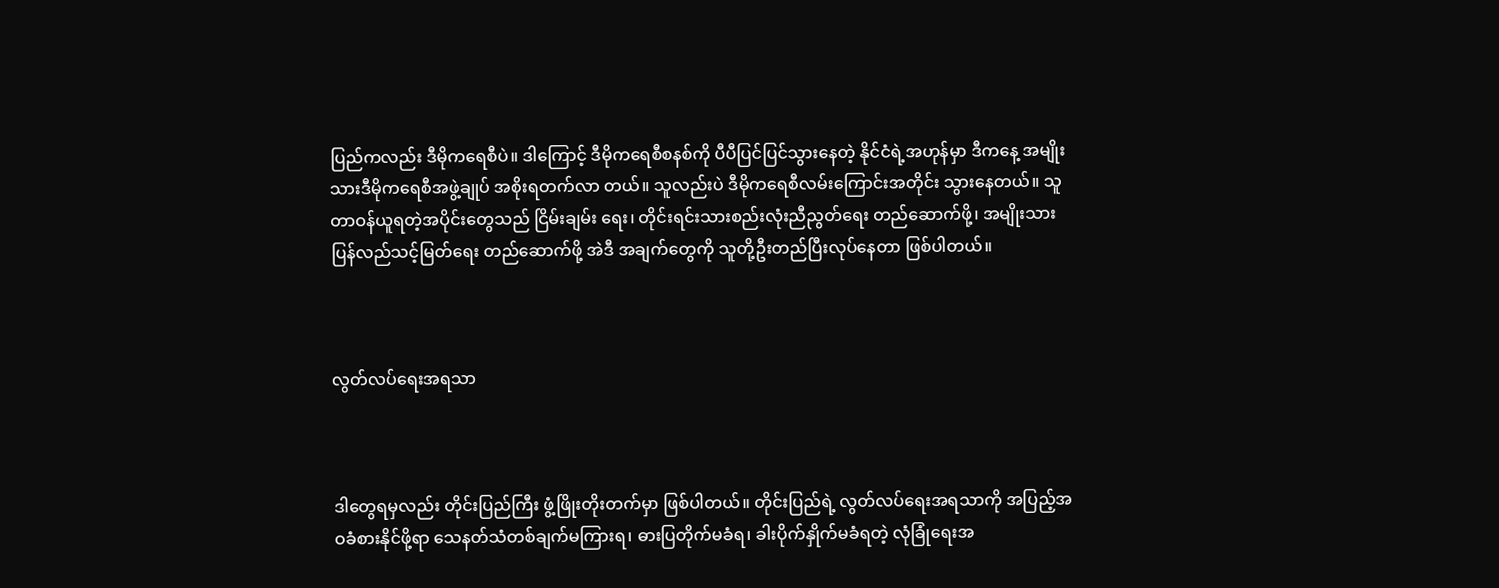ပြည်ကလည်း ဒီမိုကရေစီပဲ။ ဒါကြောင့် ဒီမိုကရေစီစနစ်ကို ပီပီပြင်ပြင်သွားနေတဲ့ နိုင်ငံရဲ့အဟုန်မှာ ဒီကနေ့ အမျိုးသားဒီမိုကရေစီအဖွဲ့ချုပ် အစိုးရတက်လာ တယ်။ သူလည်းပဲ ဒီမိုကရေစီလမ်းကြောင်းအတိုင်း သွားနေတယ်။ သူတာဝန်ယူရတဲ့အပိုင်းတွေသည် ငြိမ်းချမ်း ရေး၊ တိုင်းရင်းသားစည်းလုံးညီညွတ်ရေး တည်ဆောက်ဖို့၊ အမျိုးသားပြန်လည်သင့်မြတ်ရေး တည်ဆောက်ဖို့ အဲဒီ အချက်တွေကို သူတို့ဦးတည်ပြီးလုပ်နေတာ ဖြစ်ပါတယ်။



လွတ်လပ်ရေးအရသာ



ဒါတွေရမှလည်း တိုင်းပြည်ကြီး ဖွံ့ဖြိုးတိုးတက်မှာ ဖြစ်ပါတယ်။ တိုင်းပြည်ရဲ့ လွတ်လပ်ရေးအရသာကို အပြည့်အဝခံစားနိုင်ဖို့ရာ သေနတ်သံတစ်ချက်မကြားရ၊ ဓားပြတိုက်မခံရ၊ ခါးပိုက်နှိုက်မခံရတဲ့ လုံခြုံရေးအ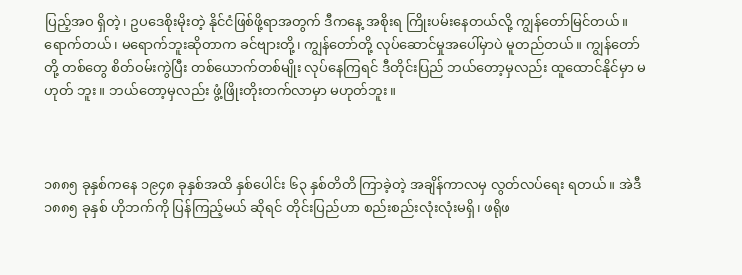ပြည့်အဝ ရှိတဲ့၊ ဥပဒေစိုးမိုးတဲ့ နိုင်ငံဖြစ်ဖို့ရာအတွက် ဒီကနေ့ အစိုးရ ကြိုးပမ်းနေတယ်လို့ ကျွန်တော်မြင်တယ်။ ရောက်တယ်၊ မရောက်ဘူးဆိုတာက ခင်ဗျားတို့၊ ကျွန်တော်တို့ လုပ်ဆောင်မှုအပေါ်မှာပဲ မူတည်တယ်။ ကျွန်တော်တို့ တစ်တွေ စိတ်ဝမ်းကွဲပြီး တစ်ယောက်တစ်မျိုး လုပ်နေကြရင် ဒီတိုင်းပြည် ဘယ်တော့မှလည်း ထူထောင်နိုင်မှာ မဟုတ် ဘူး။ ဘယ်တော့မှလည်း ဖွံ့ဖြိုးတိုးတက်လာမှာ မဟုတ်ဘူး။



၁၈၈၅ ခုနှစ်ကနေ ၁၉၄၈ ခုနှစ်အထိ နှစ်ပေါင်း ၆၃ နှစ်တိတိ ကြာခဲ့တဲ့ အချိန်ကာလမှ လွတ်လပ်ရေး ရတယ်။ အဲဒီ ၁၈၈၅ ခုနှစ် ဟိုဘက်ကို ပြန်ကြည့်မယ် ဆိုရင် တိုင်းပြည်ဟာ စည်းစည်းလုံးလုံးမရှိ၊ ဖရိုဖ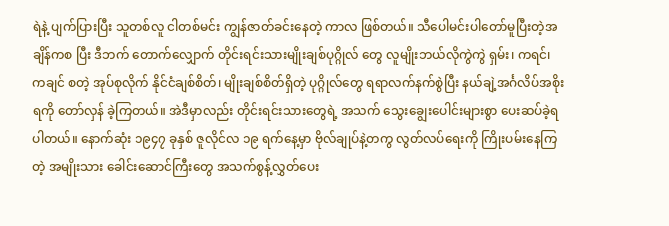ရဲနဲ့ ပျက်ပြားပြီး သူတစ်လူ ငါတစ်မင်း ကျွန်ဇာတ်ခင်းနေတဲ့ ကာလ ဖြစ်တယ်။ သီပေါမင်းပါတော်မူပြီးတဲ့အချိန်ကစ ပြီး ဒီဘက် တောက်လျှောက် တိုင်းရင်းသားမျိုးချစ်ပုဂ္ဂိုလ် တွေ လူမျိုးဘယ်လိုကွဲကွဲ ရှမ်း၊ ကရင်၊ ကချင် စတဲ့ အုပ်စုလိုက် နိုင်ငံချစ်စိတ်၊ မျိုးချစ်စိတ်ရှိတဲ့ ပုဂ္ဂိုလ်တွေ ရရာလက်နက်စွဲပြီး နယ်ချဲ့အင်္ဂလိပ်အစိုးရကို တော်လှန် ခဲ့ကြတယ်။ အဲဒီမှာလည်း တိုင်းရင်းသားတွေရဲ့ အသက် သွေးချွေးပေါင်းများစွာ ပေးဆပ်ခဲ့ရပါတယ်။ နောက်ဆုံး ၁၉၄၇ ခုနှစ် ဇူလိုင်လ ၁၉ ရက်နေ့မှာ ဗိုလ်ချုပ်နဲ့တကွ လွတ်လပ်ရေးကို ကြိုးပမ်းနေကြတဲ့ အမျိုးသား ခေါင်းဆောင်ကြီးတွေ အသက်စွန့်လွှတ်ပေး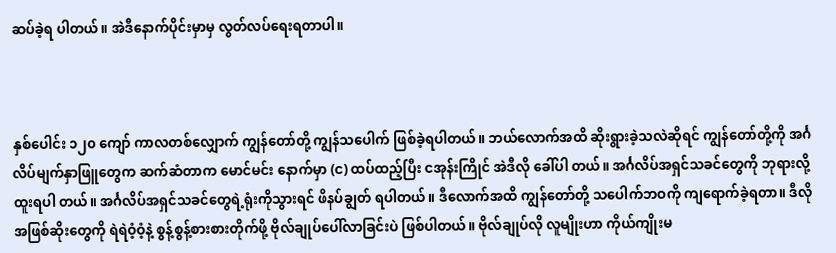ဆပ်ခဲ့ရ ပါတယ်။ အဲဒီနောက်ပိုင်းမှာမှ လွတ်လပ်ရေးရတာပါ။



နှစ်ပေါင်း ၁၂၀ ကျော် ကာလတစ်လျှောက် ကျွန်တော်တို့ ကျွန်သပေါက် ဖြစ်ခဲ့ရပါတယ်။ ဘယ်လောက်အထိ ဆိုးရွားခဲ့သလဲဆိုရင် ကျွန်တော်တို့ကို အင်္ဂလိပ်မျက်နှာဖြူတွေက ဆက်ဆံတာက မောင်မင်း နောက်မှာ (င) ထပ်ထည့်ပြီး ငအုန်းကြိုင် အဲဒီလို ခေါ်ပါ တယ်။ အင်္ဂလိပ်အရှင်သခင်တွေကို ဘုရားလို့ ထူးရပါ တယ်။ အင်္ဂလိပ်အရှင်သခင်တွေရဲ့ရုံးကိုသွားရင် ဖိနပ်ချွတ် ရပါတယ်။ ဒီလောက်အထိ ကျွန်တော်တို့ သပေါက်ဘဝကို ကျရောက်ခဲ့ရတာ။ ဒီလိုအဖြစ်ဆိုးတွေကို ရဲရဲဝံ့ဝံ့နဲ့ စွန့်စွန့်စားစားတိုက်ဖို့ ဗိုလ်ချုပ်ပေါ်လာခြင်းပဲ ဖြစ်ပါတယ်။ ဗိုလ်ချုပ်လို လူမျိုးဟာ ကိုယ်ကျိုးမ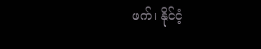ဖက်၊ နိုင်ငံ့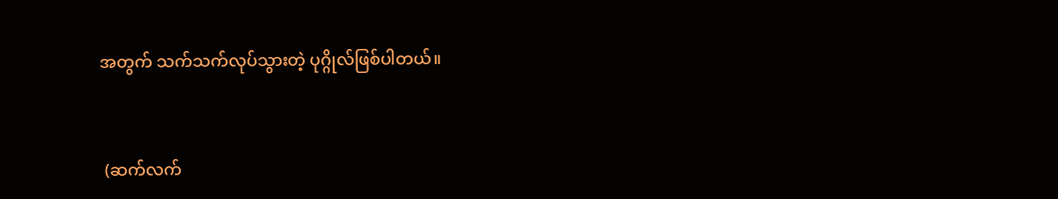အတွက် သက်သက်လုပ်သွားတဲ့ ပုဂ္ဂိုလ်ဖြစ်ပါတယ်။



 (ဆက်လက်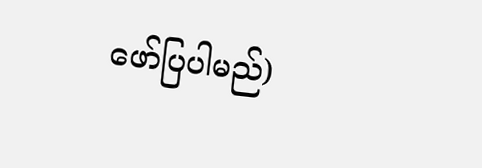ဖော်ပြပါမည်)